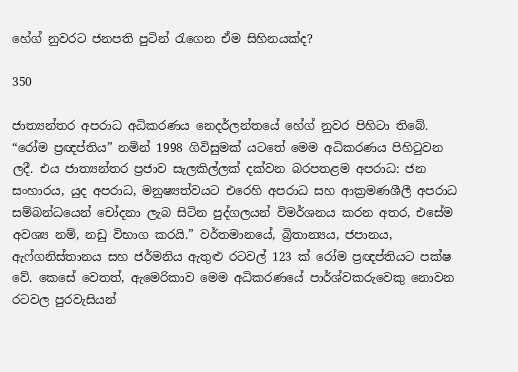හේග් නුවරට ජනපති පුටින් රැගෙන ඒම සිහිනයක්ද?

350

ජාත්‍යන්තර අපරාධ අධිකරණය නෙදර්ලන්තයේ හේග් නුවර පිහිටා තිබේ. “රෝම ප්‍රඥප්තිය” නමින් 1998 ගිවිසුමක් යටතේ මෙම අධිකරණය පිහිටුවන ලදී. එය ජාත්‍යන්තර ප්‍රජාව සැලකිල්ලක් දක්වන බරපතළම අපරාධ: ජන සංහාරය, යුද අපරාධ, මනුෂ්‍යත්වයට එරෙහි අපරාධ සහ ආක්‍රමණශීලී අපරාධ සම්බන්ධයෙන් චෝදනා ලැබ සිටින පුද්ගලයන් විමර්ශනය කරන අතර, එසේම අවශ්‍ය නම්, නඩු විභාග කරයි.” වර්තමානයේ, බ්‍රිතාන්‍යය, ජපානය, ඇෆ්ගනිස්තානය සහ ජර්මනිය ඇතුළු රටවල් 123 ක් රෝම ප්‍රඥප්තියට පක්ෂ වේ. කෙසේ වෙතත්, ඇමෙරිකාව මෙම අධිකරණයේ පාර්ශ්වකරුවෙකු නොවන රටවල පුරවැසියන්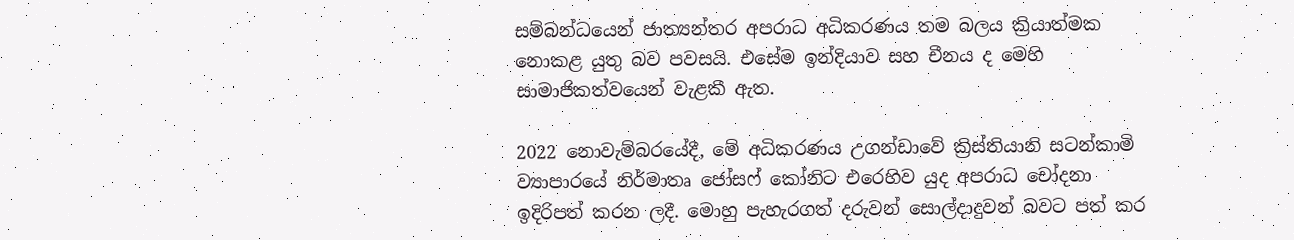සම්බන්ධයෙන් ජාත්‍යන්තර අපරාධ අධිකරණය තම බලය ක්‍රියාත්මක නොකළ යුතු බව පවසයි. එසේම ඉන්දියාව සහ චීනය ද මෙහි සාමාජිකත්වයෙන් වැළකී ඇත.

2022 නොවැම්බරයේදී, මේ අධිකරණය උගන්ඩාවේ ක්‍රිස්තියානි සටන්කාමි ව්‍යාපාරයේ නිර්මාතෘ ජෝසෆ් කෝනිට එරෙහිව යුද අපරාධ චෝදනා ඉදිරිපත් කරන ලදී. මොහු පැහැරගත් දරුවන් සොල්දාදුවන් බවට පත් කර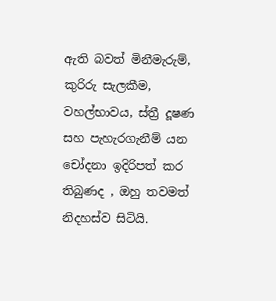ඇති බවත් මිනීමැරුම්, කුරිරු සැලකීම, වහල්භාවය, ස්ත්‍රී දූෂණ සහ පැහැරගැනීම් යන චෝදනා ඉදිරිපත් කර තිබුණද , ඔහු තවමත් නිදහස්ව සිටියි.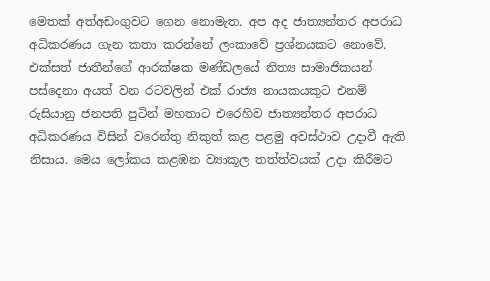මෙතක් අත්අඩංගුවට ගෙන නොමැත. අප අද ජාත්‍යන්තර අපරාධ අධිකරණය ගැන කතා කරන්නේ ලංකාවේ ප්‍රශ්නයකට නොවේ. එක්සත් ජාතීන්ගේ ආරක්ෂක මණ්ඩලයේ නිත්‍ය සාමාජිකයන් පස්දෙනා අයත් වන රටවලින් එක් රාජ්‍ය නායකයකුට එනම් රුසියානු ජනපති පුටින් මහතාට එරෙහිව ජාත්‍යන්තර අපරාධ අධිකරණය විසින් වරෙන්තු නිකුත් කළ පළමු අවස්ථාව උදාවී ඇති නිසාය. මෙය ලෝකය කළඹන ව්‍යාකූල තත්ත්වයක් උදා කිරීමට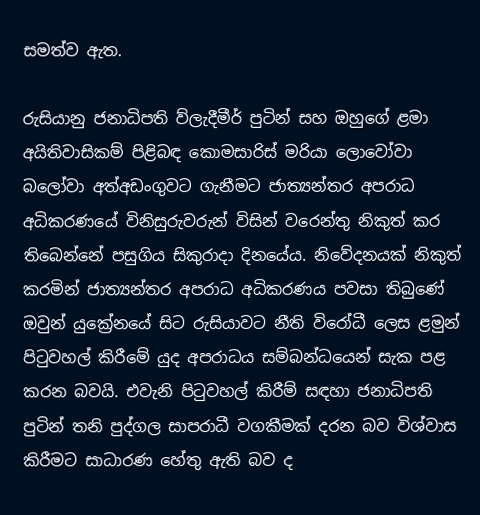සමත්ව ඇත.

රුසියානු ජනාධිපති ව්ලැදීමීර් පුටින් සහ ඔහුගේ ළමා අයිතිවාසිකම් පිළිබඳ කොමසාරිස් මරියා ලොවෝවා බලෝවා අත්අඩංගුවට ගැනීමට ජාත්‍යන්තර අපරාධ අධිකරණයේ විනිසුරුවරුන් විසින් වරෙන්තු නිකුත් කර තිබෙන්නේ පසුගිය සිකුරාදා දිනයේය. නිවේදනයක් නිකුත් කරමින් ජාත්‍යන්තර අපරාධ අධිකරණය පවසා තිබුණේ ඔවුන් යුක්‍රේනයේ සිට රුසියාවට නීති විරෝධී ලෙස ළමුන් පිටුවහල් කිරීමේ යුද අපරාධය සම්බන්ධයෙන් සැක පළ කරන බවයි. එවැනි පිටුවහල් කිරීම් සඳහා ජනාධිපති පුටින් තනි පුද්ගල සාපරාධී වගකීමක් දරන බව විශ්වාස කිරීමට සාධාරණ හේතු ඇති බව ද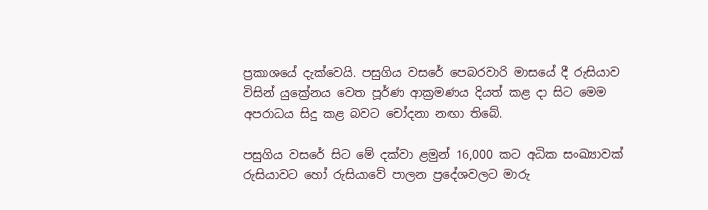ප්‍රකාශයේ දැක්වෙයි. පසුගිය වසරේ පෙබරවාරි මාසයේ දී රුසියාව විසින් යුක්‍රේනය වෙත පූර්ණ ආක්‍රමණය දියත් කළ දා සිට මෙම අපරාධය සිදු කළ බවට චෝදනා නඟා තිබේ.

පසුගිය වසරේ සිට මේ දක්වා ළමුන් 16,000 කට අධික සංඛ්‍යාවක් රුසියාවට හෝ රුසියාවේ පාලන ප්‍රදේශවලට මාරු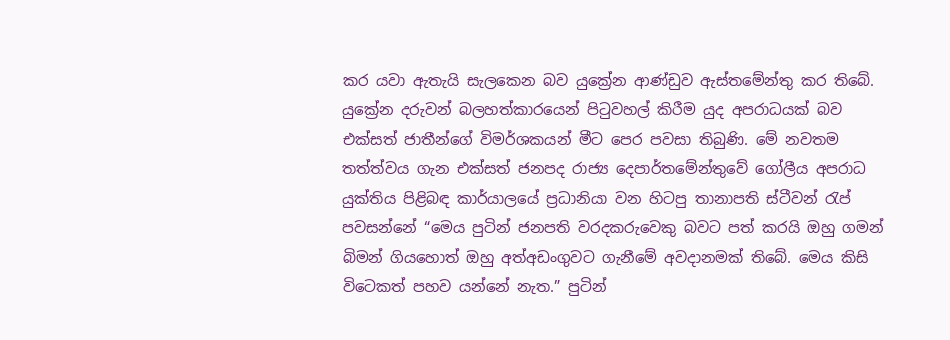කර යවා ඇතැයි සැලකෙන බව යුක්‍රේන ආණ්ඩුව ඇස්තමේන්තු කර තිබේ. යුක්‍රේන දරුවන් බලහත්කාරයෙන් පිටුවහල් කිරීම යුද අපරාධයක් බව එක්සත් ජාතීන්ගේ විමර්ශකයන් මීට පෙර පවසා තිබුණි. මේ නවතම තත්ත්වය ගැන එක්සත් ජනපද රාජ්‍ය දෙපාර්තමේන්තුවේ ගෝලීය අපරාධ යුක්තිය පිළිබඳ කාර්යාලයේ ප්‍රධානියා වන හිටපු තානාපති ස්ටීවන් රැප් පවසන්නේ “මෙය පුටින් ජනපති වරදකරුවෙකු බවට පත් කරයි ඔහු ගමන් බිමන් ගියහොත් ඔහු අත්අඩංගුවට ගැනීමේ අවදානමක් තිබේ. මෙය කිසි විටෙකත් පහව යන්නේ නැත.” පුටින්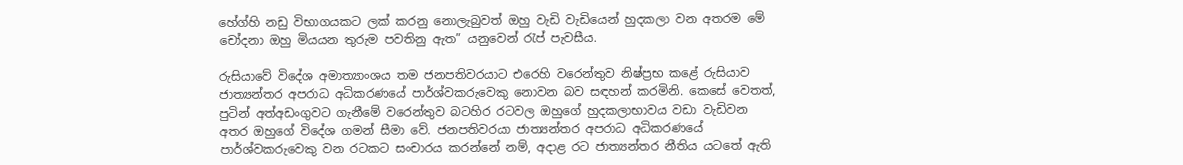හේග්හි නඩු විභාගයකට ලක් කරනු නොලැබුවත් ඔහු වැඩි වැඩියෙන් හුදකලා වන අතරම මේ චෝදනා ඔහු මියයන තුරුම පවතිනු ඇත” යනුවෙන් රැප් පැවසීය.

රුසියාවේ විදේශ අමාත්‍යාංශය තම ජනපතිවරයාට එරෙහි වරෙන්තුව නිෂ්ප්‍රභ කළේ රුසියාව ජාත්‍යන්තර අපරාධ අධිකරණයේ පාර්ශ්වකරුවෙකු නොවන බව සඳහන් කරමිනි. කෙසේ වෙතත්, පුටින් අත්අඩංගුවට ගැනීමේ වරෙන්තුව බටහිර රටවල ඔහුගේ හුදකලාභාවය වඩා වැඩිවන අතර ඔහුගේ විදේශ ගමන් සීමා වේ. ජනපතිවරයා ජාත්‍යන්තර අපරාධ අධිකරණයේ පාර්ශ්වකරුවෙකු වන රටකට සංචාරය කරන්නේ නම්, අදාළ රට ජාත්‍යන්තර නීතිය යටතේ ඇති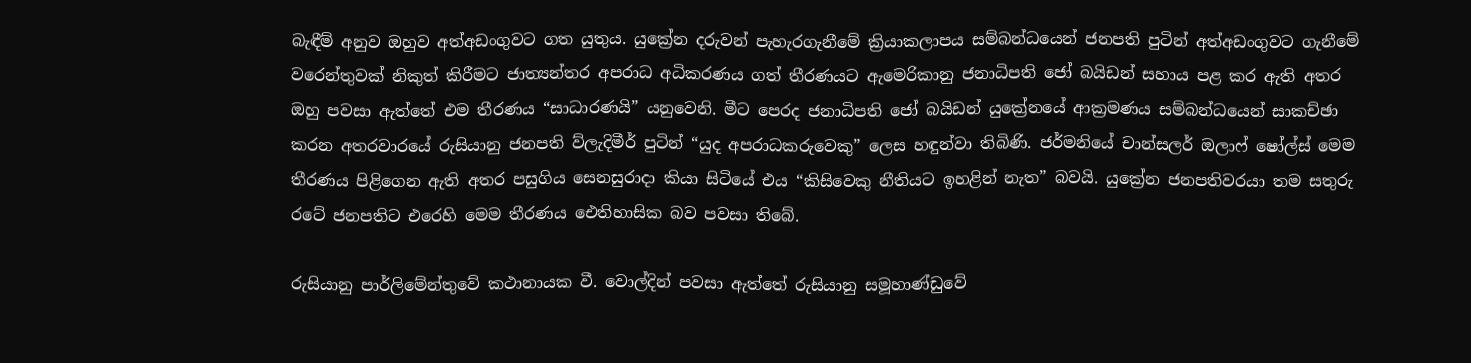බැඳීම් අනුව ඔහුව අත්අඩංගුවට ගත යුතුය. යුක්‍රේන දරුවන් පැහැරගැනීමේ ක්‍රියාකලාපය සම්බන්ධයෙන් ජනපති පුටින් අත්අඩංගුවට ගැනීමේ වරෙන්තුවක් නිකුත් කිරීමට ජාත්‍යන්තර අපරාධ අධිකරණය ගත් තීරණයට ඇමෙරිකානු ජනාධිපති ජෝ බයිඩන් සහාය පළ කර ඇති අතර ඔහු පවසා ඇත්තේ එම තීරණය “සාධාරණයි” යනුවෙනි. මීට පෙරද ජනාධිපති ජෝ බයිඩන් යුක්‍රේනයේ ආක්‍රමණය සම්බන්ධයෙන් සාකච්ඡා කරන අතරවාරයේ රුසියානු ජනපති ව්ලැදිමීර් පුටින් “යුද අපරාධකරුවෙකු” ලෙස හඳුන්වා තිබිණි. ජර්මනියේ චාන්සලර් ඔලාෆ් ෂෝල්ස් මෙම තීරණය පිළිගෙන ඇති අතර පසුගිය සෙනසුරාදා කියා සිටියේ එය “කිසිවෙකු නීතියට ඉහළින් නැත” බවයි. යුක්‍රේන ජනපතිවරයා තම සතුරු රටේ ජනපතිට එරෙහි මෙම තීරණය ඓතිහාසික බව පවසා තිබේ.

රුසියානු පාර්ලිමේන්තුවේ කථානායක වී. වොල්දින් පවසා ඇත්තේ රුසියානු සමූහාණ්ඩුවේ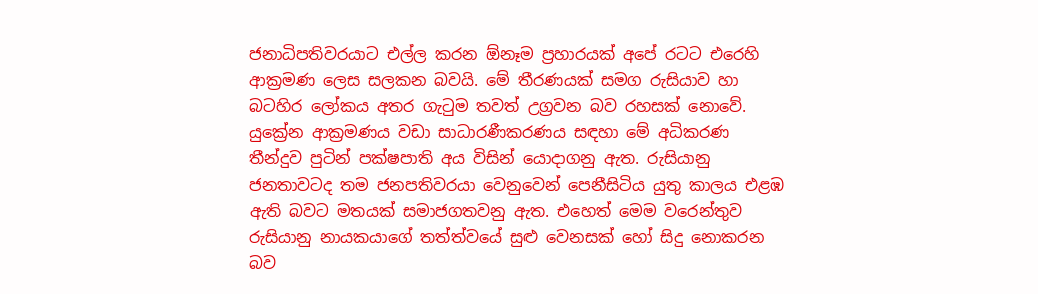ජනාධිපතිවරයාට එල්ල කරන ඕනෑම ප්‍රහාරයක් අපේ රටට එරෙහි ආක්‍රමණ ලෙස සලකන බවයි. මේ තීරණයක් සමග රුසියාව හා බටහිර ලෝකය අතර ගැටුම තවත් උග්‍රවන බව රහසක් නොවේ. යුක්‍රේන ආක්‍රමණය වඩා සාධාරණීකරණය සඳහා මේ අධිකරණ තීන්දුව පුටින් පක්ෂපාති අය විසින් යොදාගනු ඇත. රුසියානු ජනතාවටද තම ජනපතිවරයා වෙනුවෙන් පෙනීසිටිය යුතු කාලය එළඹ ඇති බවට මතයක් සමාජගතවනු ඇත. එහෙත් මෙම වරෙන්තුව රුසියානු නායකයාගේ තත්ත්වයේ සුළු වෙනසක් හෝ සිදු නොකරන බව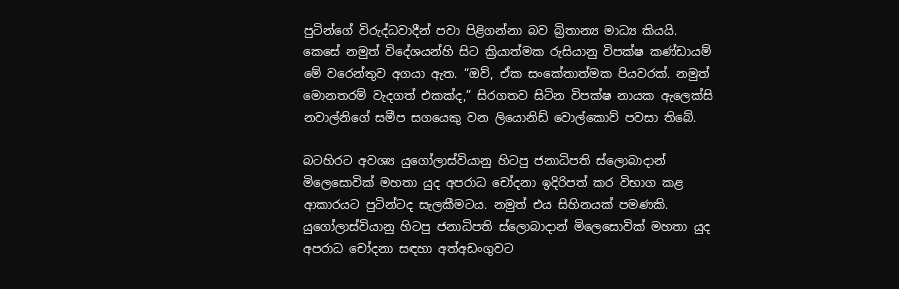පුටින්ගේ විරුද්ධවාදීන් පවා පිළිගන්නා බව බ්‍රිතාන්‍ය මාධ්‍ය කියයි. කෙසේ නමුත් විදේශයන්හි සිට ක්‍රියාත්මක රුසියානු විපක්ෂ කණ්ඩායම් මේ වරෙන්තුව අගයා ඇත. “ඔව්, ඒක සංකේතාත්මක පියවරක්. නමුත් මොනතරම් වැදගත් එකක්ද,” සිරගතව සිටින විපක්ෂ නායක ඇලෙක්සි නවාල්නිගේ සමීප සගයෙකු වන ලියොනිඩ් වොල්කොව් පවසා තිබේ.

බටහිරට අවශ්‍ය යුගෝලාස්වියානු හිටපු ජනාධිපති ස්ලොබාදාන් මිලෙසොවික් මහතා යුද අපරාධ චෝදනා ඉදිරිපත් කර විභාග කළ ආකාරයට පුටින්ටද සැලකීමටය. නමුත් එය සිහිනයක් පමණකි. යුගෝලාස්වියානු හිටපු ජනාධිපති ස්ලොබාදාන් මිලෙසොවික් මහතා යුද අපරාධ චෝදනා සඳහා අත්අඩංගුවට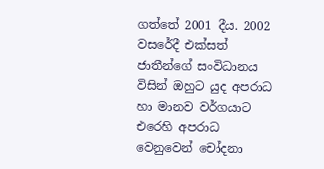ගත්තේ 2001 දීය. 2002 වසරේදී එක්සත් ජාතීන්ගේ සංවිධානය විසින් ඔහුට යුද අපරාධ හා මානව වර්ගයාට එරෙහි අපරාධ වෙනුවෙන් චෝදනා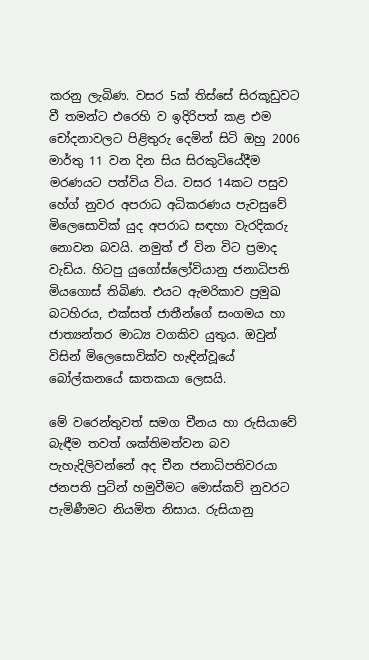කරනු ලැබිණ. වසර 5ක් තිස්සේ සිරකූඩුවට වී තමන්ට එරෙහි ව ඉදිරිපත් කළ එම චෝදනාවලට පිළිතුරු දෙමින් සිටි ඔහු 2006 මාර්තු 11 වන දින සිය සිරකුටියේදීම මරණයට පත්විය විය. වසර 14කට පසුව හේග් නුවර අපරාධ අධිකරණය පැවසුවේ මිලෙසොවික් යුද අපරාධ සඳහා වැරදිකරු නොවන බවයි. නමුත් ඒ වින විට ප්‍රමාද වැඩිය. හිටපු යුගෝස්ලෝවියානු ජනාධිපති මියගොස් තිබිණ. එයට ඇමරිකාව ප්‍රමුඛ බටහිරය, එක්සත් ජාතීන්ගේ සංගමය හා ජාත්‍යන්තර මාධ්‍ය වගකිව යුතුය. ඔවුන් විසින් මිලෙසොවික්ව හැඳින්වූයේ බෝල්කනයේ ඝාතකයා ලෙසයි.

මේ වරෙන්තුවත් සමග චීනය හා රුසියාවේ බැඳීම තවත් ශක්තිමත්වන බව පැහැදිලිවන්නේ අද චීන ජනාධිපතිවරයා ජනපති පුටින් හමුවීමට මොස්කව් නුවරට පැමිණීමට නියමිත නිසාය. රුසියානු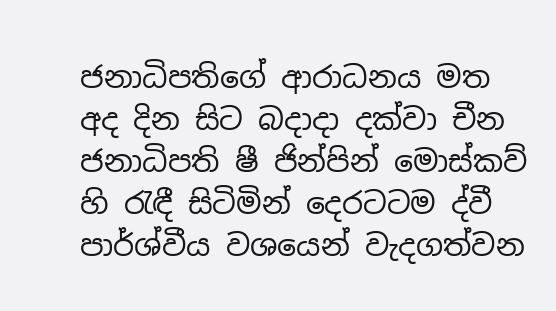ජනාධිපතිගේ ආරාධනය මත අද දින සිට බදාදා දක්වා චීන ජනාධිපති ෂී ජින්පින් මොස්කව් හි රැඳී සිටිමින් දෙරටටම ද්වී පාර්ශ්වීය වශයෙන් වැදගත්වන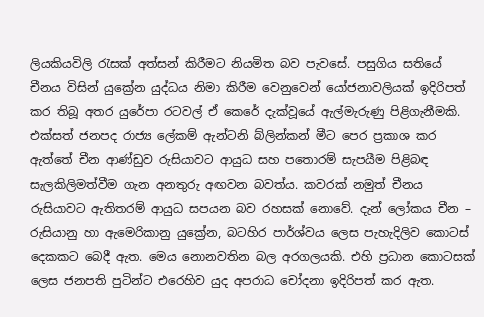ලියකියවිලි රැසක් අත්සන් කිරීමට නියමිත බව පැවසේ. පසුගිය සතියේ චීනය විසින් යුක්‍රේන යුද්ධය නිමා කිරීම වෙනුවෙන් යෝජනාවලියක් ඉදිරිපත් කර තිබූ අතර යුරේපා රටවල් ඒ කෙරේ දැක්වූයේ ඇල්මැරුණු පිළිගැනීමකි. එක්සත් ජනපද රාජ්‍ය ලේකම් ඇන්ටනි බ්ලින්කන් මීට පෙර ප්‍රකාශ කර ඇත්තේ චීන ආණ්ඩුව රුසියාවට ආයුධ සහ පතොරම් සැපයීම පිළිබඳ සැලකිලිමත්වීම ගැන අනතුරු අඟවන බවත්ය. කවරක් නමුත් චීනය රුසියාවට ඇතිතරම් ආයුධ සපයන බව රහසක් නොවේ. දැන් ලෝකය චීන – රුසියානු හා ඇමෙරිකානු යුක්‍රේන, බටහිර පාර්ශ්වය ලෙස පැහැදිලිව කොටස් දෙකකට බෙදී ඇත. මෙය නොනවතින බල අරගලයකි. එහි ප්‍රධාන කොටසක් ලෙස ජනපති පුටින්ට එරෙහිව යුද අපරාධ චෝදනා ඉදිරිපත් කර ඇත.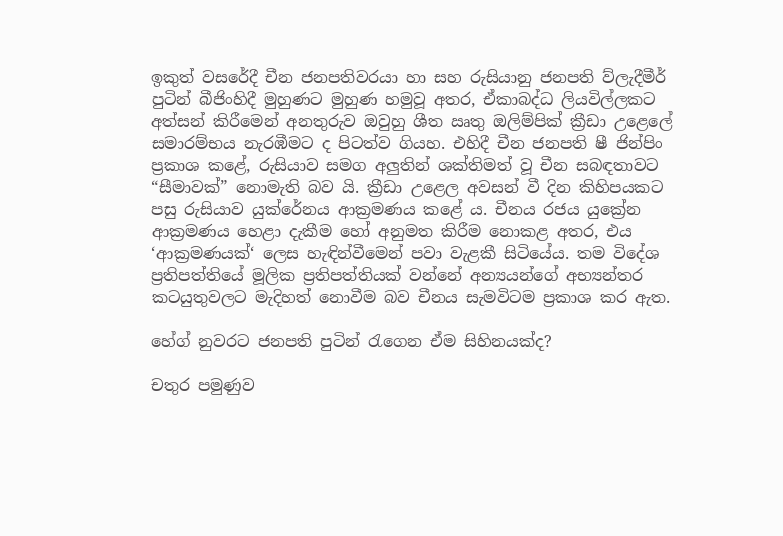ඉකුත් වසරේදී චීන ජනපතිවරයා හා සහ රුසියානු ජනපති ව්ලැදීමීර් පුටින් බීජිංහිදී මුහුණට මුහුණ හමුවූ අතර, ඒකාබද්ධ ලියවිල්ලකට අත්සන් කිරීමෙන් අනතුරුව ඔවුහු ශීත ඍතු ඔලිම්පික් ක්‍රීඩා උළෙලේ සමාරම්භය නැරඹීමට ද පිටත්ව ගියහ. එහිදී චීන ජනපති ෂී ජින්පිං ප්‍රකාශ කළේ, රුසියාව සමග අලුතින් ශක්තිමත් වූ චීන සබඳතාවට “සීමාවක්” නොමැති බව යි. ක්‍රීඩා උළෙල අවසන් වී දින කිහිපයකට පසු රුසියාව යුක්රේනය ආක්‍රමණය කළේ ය. චීනය රජය යුක්‍රේන ආක්‍රමණය හෙළා දැකීම හෝ අනුමත කිරීම නොකළ අතර, එය ‘ආක්‍රමණයක්‘ ලෙස හැඳින්වීමෙන් පවා වැළකී සිටියේය. තම විදේශ ප්‍රතිපත්තියේ මූලික ප්‍රතිපත්තියක් වන්නේ අන්‍යයන්ගේ අභ්‍යන්තර කටයුතුවලට මැදිහත් නොවීම බව චීනය සැමවිටම ප්‍රකාශ කර ඇත.

හේග් නුවරට ජනපති පුටින් රැගෙන ඒම සිහිනයක්ද?

චතුර පමුණුව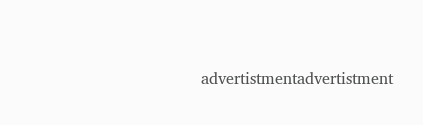advertistmentadvertistment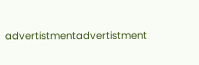advertistmentadvertistment